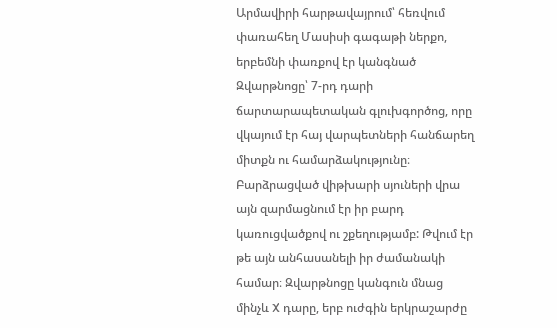Արմավիրի հարթավայրում՝ հեռվում փառահեղ Մասիսի գագաթի ներքո, երբեմնի փառքով էր կանգնած Զվարթնոցը՝ 7-րդ դարի ճարտարապետական գլուխգործոց, որը վկայում էր հայ վարպետների հանճարեղ միտքն ու համարձակությունը։ Բարձրացված վիթխարի սյուների վրա այն զարմացնում էր իր բարդ կառուցվածքով ու շքեղությամբ: Թվում էր թե այն անհասանելի իր ժամանակի համար։ Զվարթնոցը կանգուն մնաց մինչև X դարը, երբ ուժգին երկրաշարժը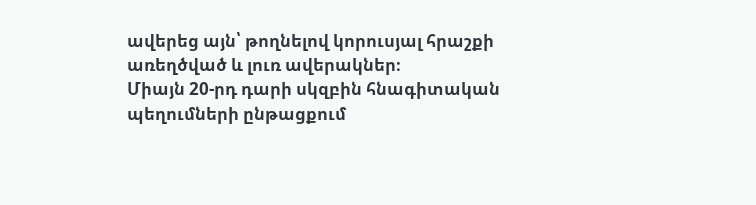ավերեց այն՝ թողնելով կորուսյալ հրաշքի առեղծված և լուռ ավերակներ։
Միայն 20-րդ դարի սկզբին հնագիտական պեղումների ընթացքում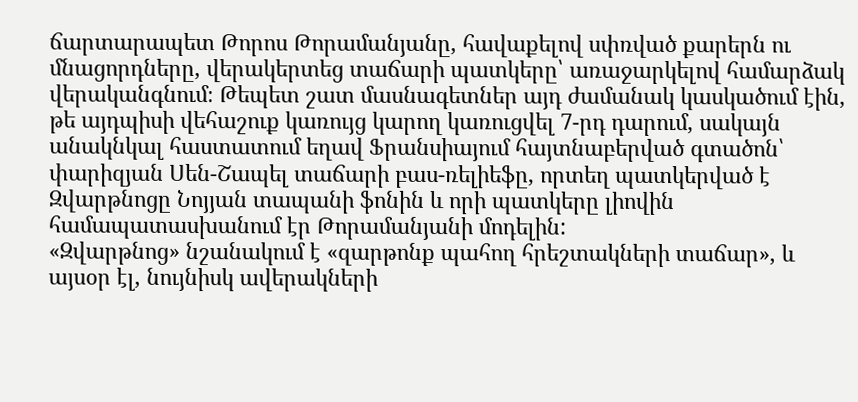ճարտարապետ Թորոս Թորամանյանը, հավաքելով սփռված քարերն ու մնացորդները, վերակերտեց տաճարի պատկերը՝ առաջարկելով համարձակ վերականգնում։ Թեպետ շատ մասնագետներ այդ ժամանակ կասկածում էին, թե այդպիսի վեհաշուք կառույց կարող կառուցվել 7-րդ դարում, սակայն անակնկալ հաստատում եղավ Ֆրանսիայում հայտնաբերված գտածոն՝ փարիզյան Սեն-Շապել տաճարի բաս-ռելիեֆը, որտեղ պատկերված է Զվարթնոցը Նոյյան տապանի ֆոնին և որի պատկերը լիովին համապատասխանում էր Թորամանյանի մոդելին:
«Զվարթնոց» նշանակում է «զարթոնք պահող հրեշտակների տաճար», և այսօր էլ, նույնիսկ ավերակների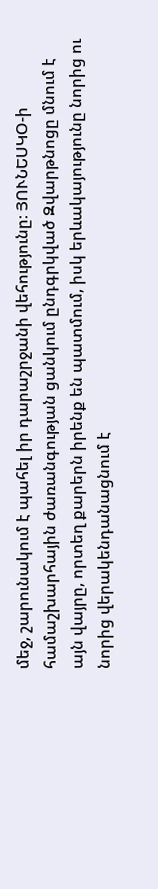մեջ, շարունակում է պահել իր դարաշրջանի վեհությունը։ ՅՈՒՆԵՍԿՕ-ի համաշխարհային ժառանգության ցանկում ընդգրկված Զվարթնոցը մնում է այն վայրը, որտեղ քարերն իրենք են պատմում, իսկ երևակայությունը նորից ու նորից վերակենդանացնում է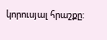կորուսյալ հրաշքը: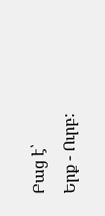Բաց է՝
Երք - Ուրբ: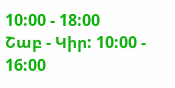10:00 - 18:00
Շաբ - Կիր: 10:00 - 16:00